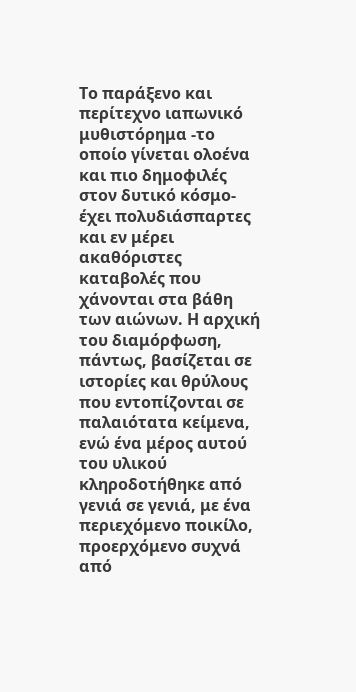Το παράξενο και περίτεχνο ιαπωνικό μυθιστόρημα -το οποίο γίνεται ολοένα και πιο δημοφιλές στον δυτικό κόσμο- έχει πολυδιάσπαρτες και εν μέρει ακαθόριστες καταβολές που χάνονται στα βάθη των αιώνων. Η αρχική του διαμόρφωση, πάντως, βασίζεται σε ιστορίες και θρύλους που εντοπίζονται σε παλαιότατα κείμενα, ενώ ένα μέρος αυτού του υλικού κληροδοτήθηκε από γενιά σε γενιά, με ένα περιεχόμενο ποικίλο, προερχόμενο συχνά από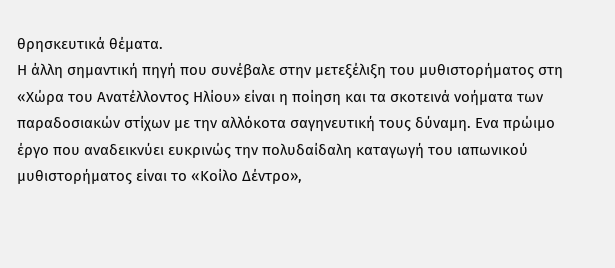θρησκευτικά θέματα.
Η άλλη σημαντική πηγή που συνέβαλε στην μετεξέλιξη του μυθιστορήματος στη «Χώρα του Ανατέλλοντος Ηλίου» είναι η ποίηση και τα σκοτεινά νοήματα των παραδοσιακών στίχων με την αλλόκοτα σαγηνευτική τους δύναμη. Ενα πρώιμο έργο που αναδεικνύει ευκρινώς την πολυδαίδαλη καταγωγή του ιαπωνικού μυθιστορήματος είναι το «Κοίλο Δέντρο»,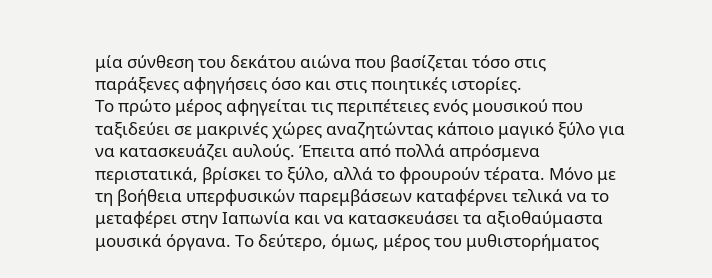μία σύνθεση του δεκάτου αιώνα που βασίζεται τόσο στις παράξενες αφηγήσεις όσο και στις ποιητικές ιστορίες.
Το πρώτο μέρος αφηγείται τις περιπέτειες ενός μουσικού που ταξιδεύει σε μακρινές χώρες αναζητώντας κάποιο μαγικό ξύλο για να κατασκευάζει αυλούς. Έπειτα από πολλά απρόσμενα περιστατικά, βρίσκει το ξύλο, αλλά το φρουρούν τέρατα. Μόνο με τη βοήθεια υπερφυσικών παρεμβάσεων καταφέρνει τελικά να το μεταφέρει στην Ιαπωνία και να κατασκευάσει τα αξιοθαύμαστα μουσικά όργανα. Το δεύτερο, όμως, μέρος του μυθιστορήματος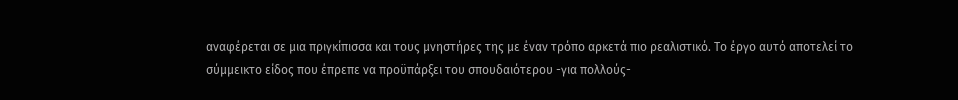αναφέρεται σε μια πριγκίπισσα και τους μνηστήρες της με έναν τρόπο αρκετά πιο ρεαλιστικό. Το έργο αυτό αποτελεί το σύμμεικτο είδος που έπρεπε να προϋπάρξει του σπουδαιότερου -για πολλούς-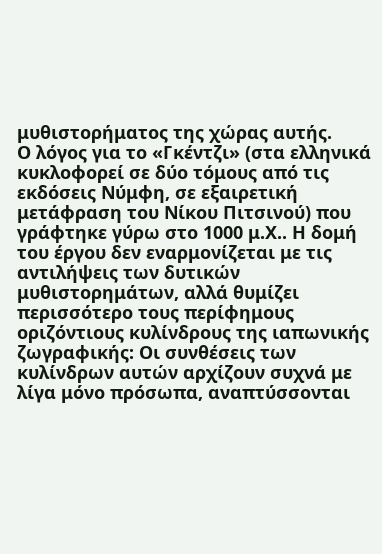μυθιστορήματος της χώρας αυτής.
Ο λόγος για το «Γκέντζι» (στα ελληνικά κυκλοφορεί σε δύο τόμους από τις εκδόσεις Νύμφη, σε εξαιρετική μετάφραση του Νίκου Πιτσινού) που γράφτηκε γύρω στο 1000 μ.Χ.. Η δομή του έργου δεν εναρμονίζεται με τις αντιλήψεις των δυτικών μυθιστορημάτων, αλλά θυμίζει περισσότερο τους περίφημους οριζόντιους κυλίνδρους της ιαπωνικής ζωγραφικής: Οι συνθέσεις των κυλίνδρων αυτών αρχίζουν συχνά με λίγα μόνο πρόσωπα, αναπτύσσονται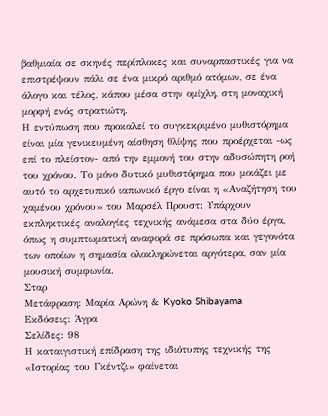βαθμιαία σε σκηνές περίπλοκες και συναρπαστικές για να επιστρέψουν πάλι σε ένα μικρό αριθμό ατόμων, σε ένα άλογο και τέλος, κάπου μέσα στην ομίχλη, στη μοναχική μορφή ενός στρατιώτη.
Η εντύπωση που προκαλεί το συγκεκριμένο μυθιστόρημα είναι μία γενικευμένη αίσθηση θλίψης που προέρχεται -ως επί το πλείστον- από την εμμονή του στην αδυσώπητη ροή του χρόνου. Το μόνο δυτικό μυθιστόρημα που μοιάζει με αυτό το αρχετυπικό ιαπωνικό έργο είναι η «Αναζήτηση του χαμένου χρόνου» του Μαρσέλ Προυστ: Υπάρχουν εκπληκτικές αναλογίες τεχνικής ανάμεσα στα δύο έργα, όπως η συμπτωματική αναφορά σε πρόσωπα και γεγονότα των οποίων η σημασία ολοκληρώνεται αργότερα, σαν μία μουσική συμφωνία.
Σταρ
Μετάφραση: Μαρία Αρώνη & Kyoko Shibayama
Εκδόσεις: Άγρα
Σελίδες: 98
Η καταιγιστική επίδραση της ιδιότυπης τεχνικής της «Ιστορίας του Γκέντζι» φαίνεται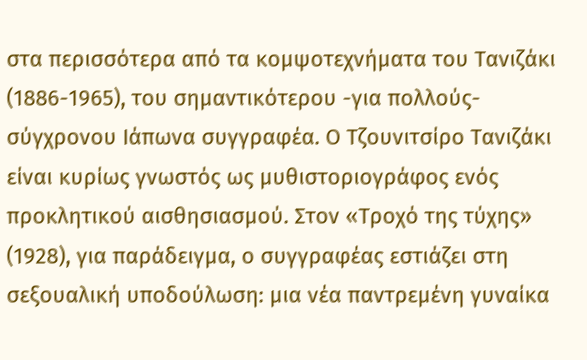στα περισσότερα από τα κομψοτεχνήματα του Τανιζάκι (1886-1965), του σημαντικότερου -για πολλούς- σύγχρονου Ιάπωνα συγγραφέα. Ο Τζουνιτσίρο Τανιζάκι είναι κυρίως γνωστός ως μυθιστοριογράφος ενός προκλητικού αισθησιασμού. Στον «Τροχό της τύχης» (1928), για παράδειγμα, ο συγγραφέας εστιάζει στη σεξουαλική υποδούλωση: μια νέα παντρεμένη γυναίκα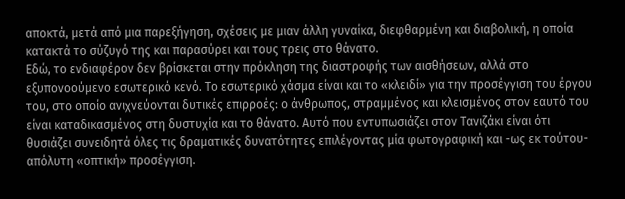αποκτά, μετά από μια παρεξήγηση, σχέσεις με μιαν άλλη γυναίκα, διεφθαρμένη και διαβολική, η οποία κατακτά το σύζυγό της και παρασύρει και τους τρεις στο θάνατο.
Εδώ, το ενδιαφέρον δεν βρίσκεται στην πρόκληση της διαστροφής των αισθήσεων, αλλά στο εξυπονοούμενο εσωτερικό κενό. Το εσωτερικό χάσμα είναι και το «κλειδί» για την προσέγγιση του έργου του, στο οποίο ανιχνεύονται δυτικές επιρροές: ο άνθρωπος, στραμμένος και κλεισμένος στον εαυτό του είναι καταδικασμένος στη δυστυχία και το θάνατο. Αυτό που εντυπωσιάζει στον Τανιζάκι είναι ότι θυσιάζει συνειδητά όλες τις δραματικές δυνατότητες επιλέγοντας μία φωτογραφική και -ως εκ τούτου- απόλυτη «οπτική» προσέγγιση.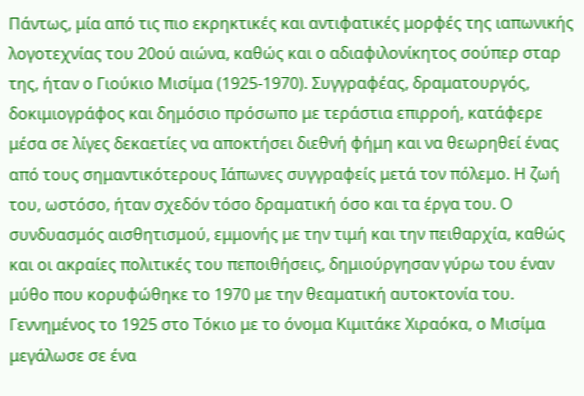Πάντως, μία από τις πιο εκρηκτικές και αντιφατικές μορφές της ιαπωνικής λογοτεχνίας του 20ού αιώνα, καθώς και ο αδιαφιλονίκητος σούπερ σταρ της, ήταν ο Γιούκιο Μισίμα (1925-1970). Συγγραφέας, δραματουργός, δοκιμιογράφος και δημόσιο πρόσωπο με τεράστια επιρροή, κατάφερε μέσα σε λίγες δεκαετίες να αποκτήσει διεθνή φήμη και να θεωρηθεί ένας από τους σημαντικότερους Ιάπωνες συγγραφείς μετά τον πόλεμο. Η ζωή του, ωστόσο, ήταν σχεδόν τόσο δραματική όσο και τα έργα του. Ο συνδυασμός αισθητισμού, εμμονής με την τιμή και την πειθαρχία, καθώς και οι ακραίες πολιτικές του πεποιθήσεις, δημιούργησαν γύρω του έναν μύθο που κορυφώθηκε το 1970 με την θεαματική αυτοκτονία του.
Γεννημένος το 1925 στο Τόκιο με το όνομα Κιμιτάκε Χιραόκα, ο Μισίμα μεγάλωσε σε ένα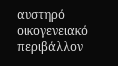αυστηρό οικογενειακό περιβάλλον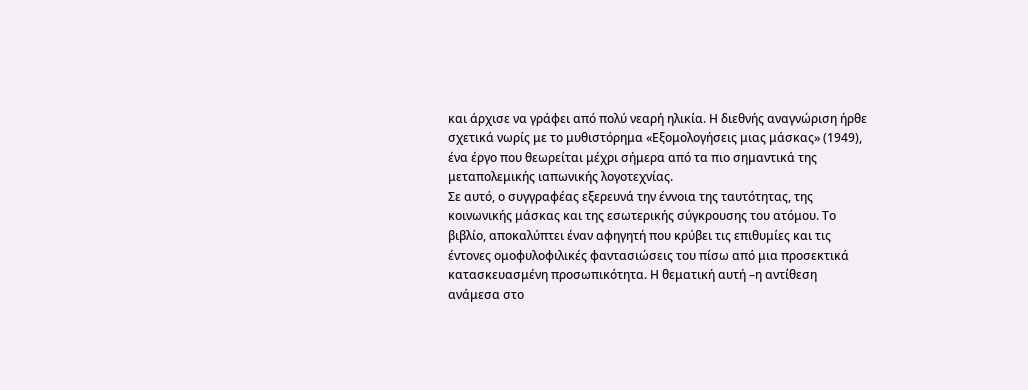και άρχισε να γράφει από πολύ νεαρή ηλικία. Η διεθνής αναγνώριση ήρθε σχετικά νωρίς με το μυθιστόρημα «Εξομολογήσεις μιας μάσκας» (1949), ένα έργο που θεωρείται μέχρι σήμερα από τα πιο σημαντικά της μεταπολεμικής ιαπωνικής λογοτεχνίας.
Σε αυτό, ο συγγραφέας εξερευνά την έννοια της ταυτότητας, της κοινωνικής μάσκας και της εσωτερικής σύγκρουσης του ατόμου. Το βιβλίο, αποκαλύπτει έναν αφηγητή που κρύβει τις επιθυμίες και τις έντονες ομοφυλοφιλικές φαντασιώσεις του πίσω από μια προσεκτικά κατασκευασμένη προσωπικότητα. Η θεματική αυτή –η αντίθεση ανάμεσα στο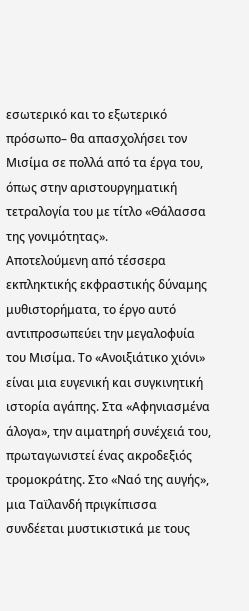εσωτερικό και το εξωτερικό πρόσωπο– θα απασχολήσει τον Μισίμα σε πολλά από τα έργα του, όπως στην αριστουργηματική τετραλογία του με τίτλο «Θάλασσα της γονιμότητας».
Αποτελούμενη από τέσσερα εκπληκτικής εκφραστικής δύναμης μυθιστορήματα, το έργο αυτό αντιπροσωπεύει την μεγαλοφυία του Μισίμα. Το «Ανοιξιάτικο χιόνι» είναι μια ευγενική και συγκινητική ιστορία αγάπης. Στα «Αφηνιασμένα άλογα», την αιματηρή συνέχειά του, πρωταγωνιστεί ένας ακροδεξιός τρομοκράτης. Στο «Ναό της αυγής», μια Ταϊλανδή πριγκίπισσα συνδέεται μυστικιστικά με τους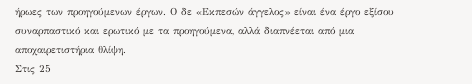ήρωες των προηγούμενων έργων. Ο δε «Εκπεσών άγγελος» είναι ένα έργο εξίσου συναρπαστικό και ερωτικό με τα προηγούμενα, αλλά διαπνέεται από μια αποχαιρετιστήρια θλίψη.
Στις 25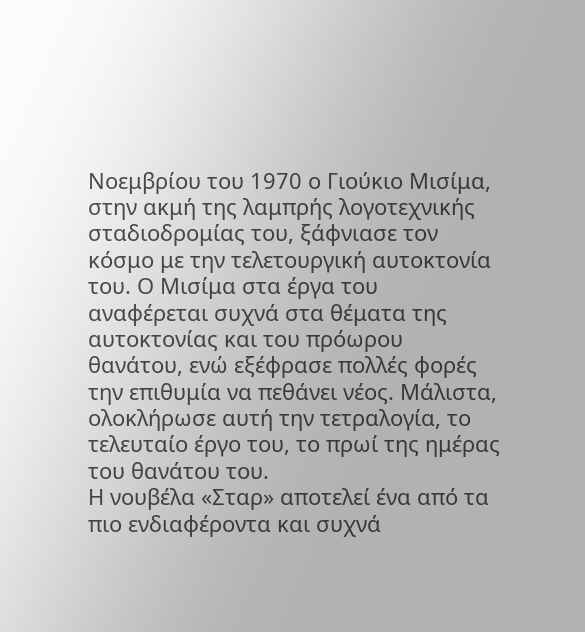Νοεμβρίου του 1970 ο Γιούκιο Μισίμα, στην ακμή της λαμπρής λογοτεχνικής σταδιοδρομίας του, ξάφνιασε τον κόσμο με την τελετουργική αυτοκτονία του. Ο Μισίμα στα έργα του αναφέρεται συχνά στα θέματα της αυτοκτονίας και του πρόωρου θανάτου, ενώ εξέφρασε πολλές φορές την επιθυμία να πεθάνει νέος. Μάλιστα, ολοκλήρωσε αυτή την τετραλογία, το τελευταίο έργο του, το πρωί της ημέρας του θανάτου του.
Η νουβέλα «Σταρ» αποτελεί ένα από τα πιο ενδιαφέροντα και συχνά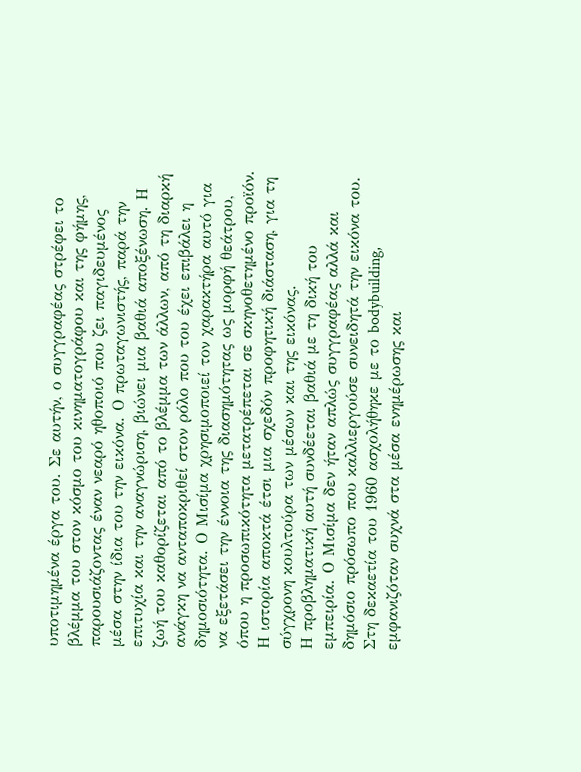υποτιμημένα έργα του. Σε αυτήν, ο συγγραφέας στρέφει το βλέμμα του στον κόσμο του κινηματογράφου και της φήμης, παρουσιάζοντας έναν νεαρό ηθοποιό που ζει παγιδευμένος μέσα στην ίδια του την εικόνα. Ο πρωταγωνιστής, παρά την επιτυχία και την αναγνώριση, βιώνει μια βαθιά αποξένωση. Η ζωή του καθορίζεται από το βλέμμα των άλλων, από τη διαρκή ανάγκη να ανταποκριθεί στον ρόλο που του έχει επιβάλει η δημοσιότητα. Ο Μισίμα χρησιμοποιεί τον χαρακτήρα αυτό για να εξετάσει την έννοια της διασημότητας ως μορφή θεάτρου, όπου η προσωπικότητα μετατρέπεται σε σκηνοθετημένο προϊόν. Η ιστορία αποκτά έτσι μια σχεδόν προφητική διάσταση, για τη σύγχρονη κουλτούρα των μέσων και της εικόνας.
Η προβληματική αυτή συνδέεται βαθιά με τη δική του εμπειρία. Ο Μισίμα δεν ήταν απλώς συγγραφέας αλλά και δημόσιο πρόσωπο που καλλιεργούσε συνειδητά την εικόνα του. Στη δεκαετία του 1960 ασχολήθηκε με το bodybuilding, εμφανιζόταν συχνά στα μέσα ενημέρωσης και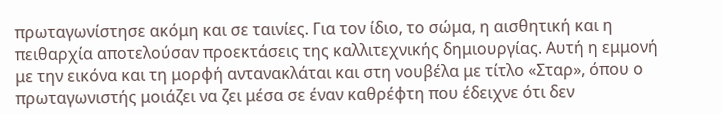πρωταγωνίστησε ακόμη και σε ταινίες. Για τον ίδιο, το σώμα, η αισθητική και η πειθαρχία αποτελούσαν προεκτάσεις της καλλιτεχνικής δημιουργίας. Αυτή η εμμονή με την εικόνα και τη μορφή αντανακλάται και στη νουβέλα με τίτλο «Σταρ», όπου ο πρωταγωνιστής μοιάζει να ζει μέσα σε έναν καθρέφτη που έδειχνε ότι δεν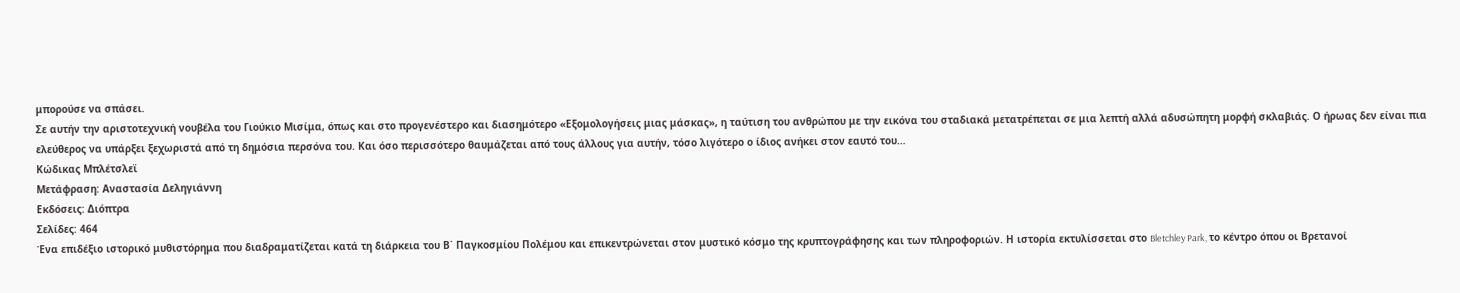μπορούσε να σπάσει.
Σε αυτήν την αριστοτεχνική νουβέλα του Γιούκιο Μισίμα, όπως και στο προγενέστερο και διασημότερο «Εξομολογήσεις μιας μάσκας», η ταύτιση του ανθρώπου με την εικόνα του σταδιακά μετατρέπεται σε μια λεπτή αλλά αδυσώπητη μορφή σκλαβιάς. Ο ήρωας δεν είναι πια ελεύθερος να υπάρξει ξεχωριστά από τη δημόσια περσόνα του. Και όσο περισσότερο θαυμάζεται από τους άλλους για αυτήν, τόσο λιγότερο ο ίδιος ανήκει στον εαυτό του…
Κώδικας Μπλέτσλεϊ
Μετάφραση: Αναστασία Δεληγιάννη
Εκδόσεις: Διόπτρα
Σελίδες: 464
Ένα επιδέξιο ιστορικό μυθιστόρημα που διαδραματίζεται κατά τη διάρκεια του Β΄ Παγκοσμίου Πολέμου και επικεντρώνεται στον μυστικό κόσμο της κρυπτογράφησης και των πληροφοριών. Η ιστορία εκτυλίσσεται στο Bletchley Park, το κέντρο όπου οι Βρετανοί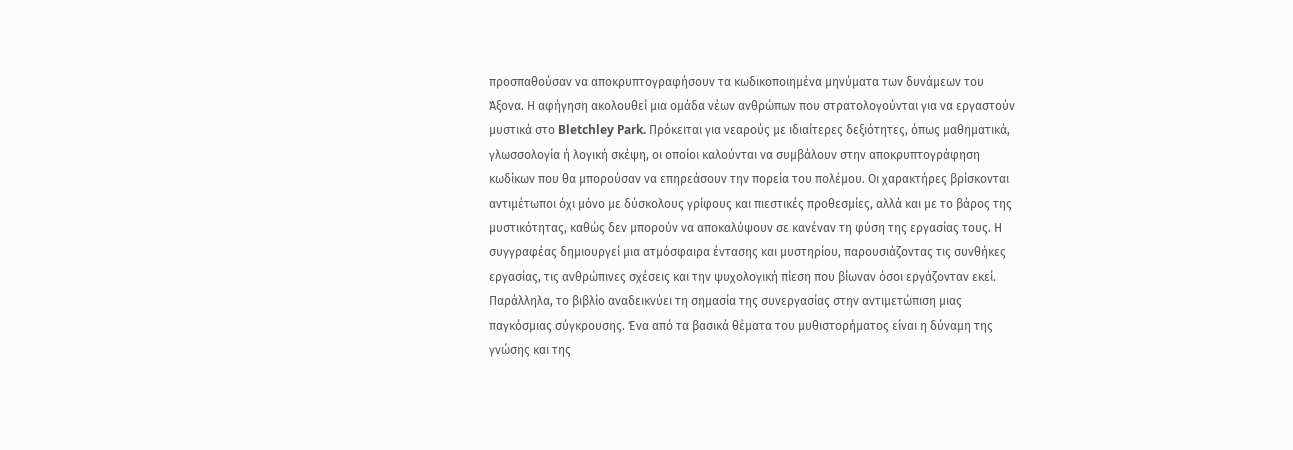προσπαθούσαν να αποκρυπτογραφήσουν τα κωδικοποιημένα μηνύματα των δυνάμεων του Άξονα. Η αφήγηση ακολουθεί μια ομάδα νέων ανθρώπων που στρατολογούνται για να εργαστούν μυστικά στο Bletchley Park. Πρόκειται για νεαρούς με ιδιαίτερες δεξιότητες, όπως μαθηματικά, γλωσσολογία ή λογική σκέψη, οι οποίοι καλούνται να συμβάλουν στην αποκρυπτογράφηση κωδίκων που θα μπορούσαν να επηρεάσουν την πορεία του πολέμου. Οι χαρακτήρες βρίσκονται αντιμέτωποι όχι μόνο με δύσκολους γρίφους και πιεστικές προθεσμίες, αλλά και με το βάρος της μυστικότητας, καθώς δεν μπορούν να αποκαλύψουν σε κανέναν τη φύση της εργασίας τους. Η συγγραφέας δημιουργεί μια ατμόσφαιρα έντασης και μυστηρίου, παρουσιάζοντας τις συνθήκες εργασίας, τις ανθρώπινες σχέσεις και την ψυχολογική πίεση που βίωναν όσοι εργάζονταν εκεί. Παράλληλα, το βιβλίο αναδεικνύει τη σημασία της συνεργασίας στην αντιμετώπιση μιας παγκόσμιας σύγκρουσης. Ένα από τα βασικά θέματα του μυθιστορήματος είναι η δύναμη της γνώσης και της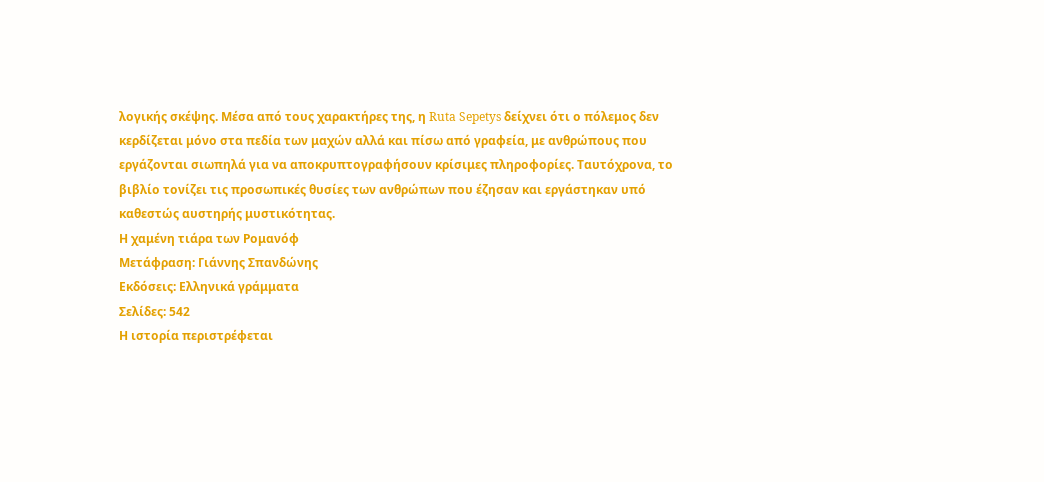λογικής σκέψης. Μέσα από τους χαρακτήρες της, η Ruta Sepetys δείχνει ότι ο πόλεμος δεν κερδίζεται μόνο στα πεδία των μαχών αλλά και πίσω από γραφεία, με ανθρώπους που εργάζονται σιωπηλά για να αποκρυπτογραφήσουν κρίσιμες πληροφορίες. Ταυτόχρονα, το βιβλίο τονίζει τις προσωπικές θυσίες των ανθρώπων που έζησαν και εργάστηκαν υπό καθεστώς αυστηρής μυστικότητας.
Η χαμένη τιάρα των Ρομανόφ
Μετάφραση: Γιάννης Σπανδώνης
Εκδόσεις: Ελληνικά γράμματα
Σελίδες: 542
Η ιστορία περιστρέφεται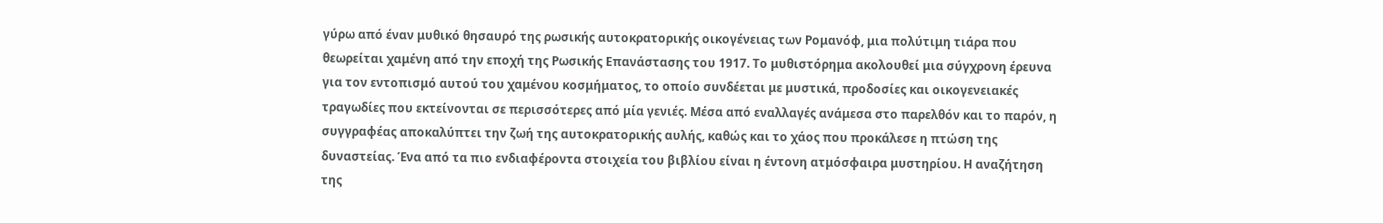γύρω από έναν μυθικό θησαυρό της ρωσικής αυτοκρατορικής οικογένειας των Ρομανόφ, μια πολύτιμη τιάρα που θεωρείται χαμένη από την εποχή της Ρωσικής Επανάστασης του 1917. Το μυθιστόρημα ακολουθεί μια σύγχρονη έρευνα για τον εντοπισμό αυτού του χαμένου κοσμήματος, το οποίο συνδέεται με μυστικά, προδοσίες και οικογενειακές τραγωδίες που εκτείνονται σε περισσότερες από μία γενιές. Μέσα από εναλλαγές ανάμεσα στο παρελθόν και το παρόν, η συγγραφέας αποκαλύπτει την ζωή της αυτοκρατορικής αυλής, καθώς και το χάος που προκάλεσε η πτώση της δυναστείας. Ένα από τα πιο ενδιαφέροντα στοιχεία του βιβλίου είναι η έντονη ατμόσφαιρα μυστηρίου. Η αναζήτηση της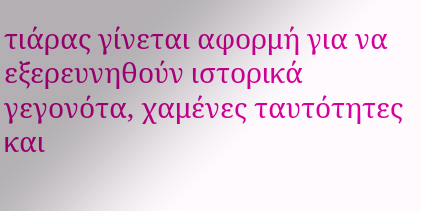τιάρας γίνεται αφορμή για να εξερευνηθούν ιστορικά γεγονότα, χαμένες ταυτότητες και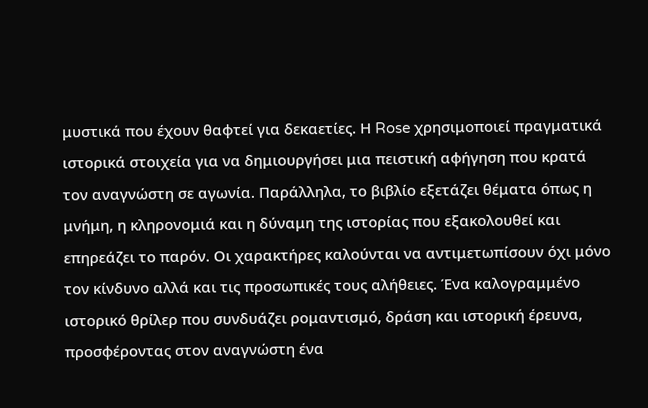μυστικά που έχουν θαφτεί για δεκαετίες. Η Rose χρησιμοποιεί πραγματικά ιστορικά στοιχεία για να δημιουργήσει μια πειστική αφήγηση που κρατά τον αναγνώστη σε αγωνία. Παράλληλα, το βιβλίο εξετάζει θέματα όπως η μνήμη, η κληρονομιά και η δύναμη της ιστορίας που εξακολουθεί και επηρεάζει το παρόν. Οι χαρακτήρες καλούνται να αντιμετωπίσουν όχι μόνο τον κίνδυνο αλλά και τις προσωπικές τους αλήθειες. Ένα καλογραμμένο ιστορικό θρίλερ που συνδυάζει ρομαντισμό, δράση και ιστορική έρευνα, προσφέροντας στον αναγνώστη ένα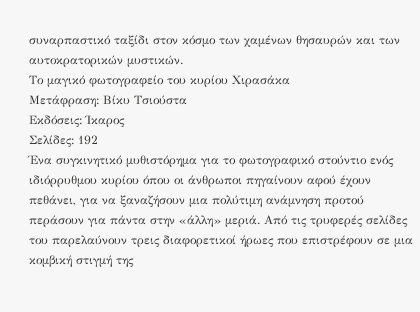συναρπαστικό ταξίδι στον κόσμο των χαμένων θησαυρών και των αυτοκρατορικών μυστικών.
Το μαγικό φωτογραφείο του κυρίου Χιρασάκα
Μετάφραση: Βίκυ Τσιούστα
Εκδόσεις: Ίκαρος
Σελίδες: 192
Ένα συγκινητικό μυθιστόρημα για το φωτογραφικό στούντιο ενός ιδιόρρυθμου κυρίου όπου οι άνθρωποι πηγαίνουν αφού έχουν πεθάνει, για να ξαναζήσουν μια πολύτιμη ανάμνηση προτού περάσουν για πάντα στην «άλλη» μεριά. Από τις τρυφερές σελίδες του παρελαύνουν τρεις διαφορετικοί ήρωες που επιστρέφουν σε μια κομβική στιγμή της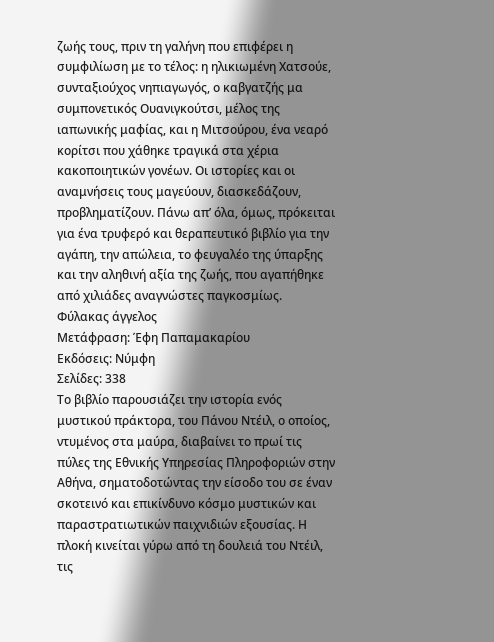ζωής τους, πριν τη γαλήνη που επιφέρει η συμφιλίωση με το τέλος: η ηλικιωμένη Χατσούε, συνταξιούχος νηπιαγωγός, ο καβγατζής μα συμπονετικός Ουανιγκούτσι, μέλος της ιαπωνικής μαφίας, και η Μιτσούρου, ένα νεαρό κορίτσι που χάθηκε τραγικά στα χέρια κακοποιητικών γονέων. Οι ιστορίες και οι αναμνήσεις τους μαγεύουν, διασκεδάζουν, προβληματίζουν. Πάνω απ’ όλα, όμως, πρόκειται για ένα τρυφερό και θεραπευτικό βιβλίο για την αγάπη, την απώλεια, το φευγαλέο της ύπαρξης και την αληθινή αξία της ζωής, που αγαπήθηκε από χιλιάδες αναγνώστες παγκοσμίως.
Φύλακας άγγελος
Μετάφραση: Έφη Παπαμακαρίου
Εκδόσεις: Νύμφη
Σελίδες: 338
Το βιβλίο παρουσιάζει την ιστορία ενός μυστικού πράκτορα, του Πάνου Ντέιλ, ο οποίος, ντυμένος στα μαύρα, διαβαίνει το πρωί τις πύλες της Εθνικής Υπηρεσίας Πληροφοριών στην Αθήνα, σηματοδοτώντας την είσοδο του σε έναν σκοτεινό και επικίνδυνο κόσμο μυστικών και παραστρατιωτικών παιχνιδιών εξουσίας. Η πλοκή κινείται γύρω από τη δουλειά του Ντέιλ, τις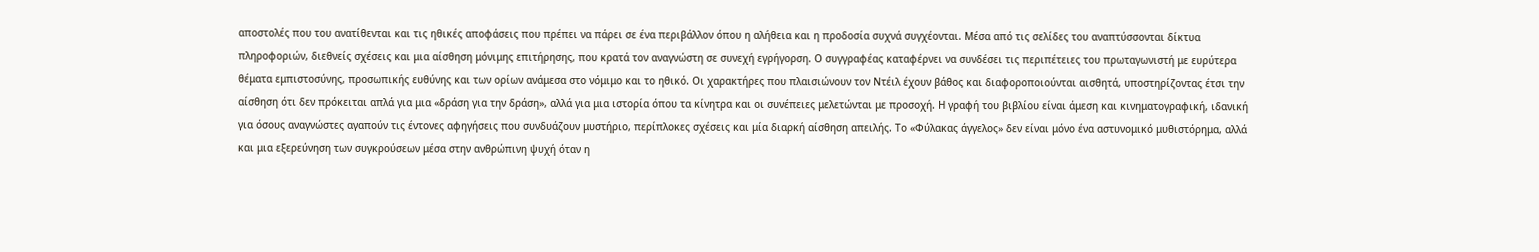αποστολές που του ανατίθενται και τις ηθικές αποφάσεις που πρέπει να πάρει σε ένα περιβάλλον όπου η αλήθεια και η προδοσία συχνά συγχέονται. Μέσα από τις σελίδες του αναπτύσσονται δίκτυα πληροφοριών, διεθνείς σχέσεις και μια αίσθηση μόνιμης επιτήρησης, που κρατά τον αναγνώστη σε συνεχή εγρήγορση. Ο συγγραφέας καταφέρνει να συνδέσει τις περιπέτειες του πρωταγωνιστή με ευρύτερα θέματα εμπιστοσύνης, προσωπικής ευθύνης και των ορίων ανάμεσα στο νόμιμο και το ηθικό. Οι χαρακτήρες που πλαισιώνουν τον Ντέιλ έχουν βάθος και διαφοροποιούνται αισθητά, υποστηρίζοντας έτσι την αίσθηση ότι δεν πρόκειται απλά για μια «δράση για την δράση», αλλά για μια ιστορία όπου τα κίνητρα και οι συνέπειες μελετώνται με προσοχή. Η γραφή του βιβλίου είναι άμεση και κινηματογραφική, ιδανική για όσους αναγνώστες αγαπούν τις έντονες αφηγήσεις που συνδυάζουν μυστήριο, περίπλοκες σχέσεις και μία διαρκή αίσθηση απειλής. Το «Φύλακας άγγελος» δεν είναι μόνο ένα αστυνομικό μυθιστόρημα, αλλά και μια εξερεύνηση των συγκρούσεων μέσα στην ανθρώπινη ψυχή όταν η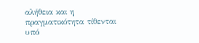αλήθεια και η πραγματικότητα τίθενται υπό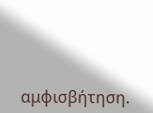αμφισβήτηση.